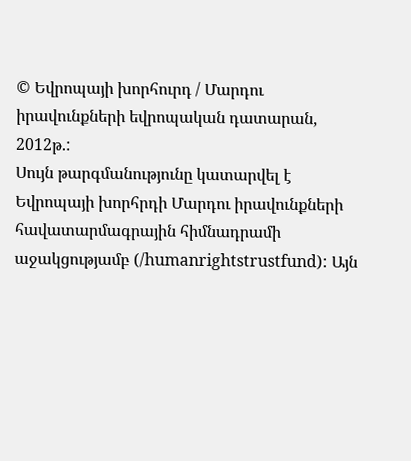© Եվրոպայի խորհուրդ / Մարդու իրավունքների եվրոպական դատարան, 2012թ.:
Սույն թարգմանությունը կատարվել է Եվրոպայի խորհրդի Մարդու իրավունքների հավատարմագրային հիմնադրամի աջակցությամբ (/humanrightstrustfund): Այն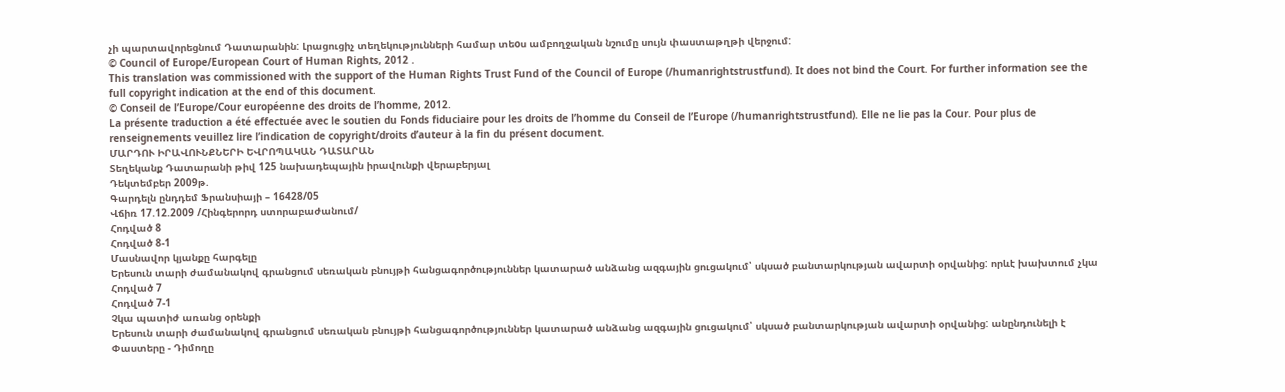չի պարտավորեցնում Դատարանին: Լրացուցիչ տեղեկությունների համար տեoս ամբողջական նշումը սույն փաստաթղթի վերջում:
© Council of Europe/European Court of Human Rights, 2012 .
This translation was commissioned with the support of the Human Rights Trust Fund of the Council of Europe (/humanrightstrustfund). It does not bind the Court. For further information see the full copyright indication at the end of this document.
© Conseil de l’Europe/Cour européenne des droits de l’homme, 2012.
La présente traduction a été effectuée avec le soutien du Fonds fiduciaire pour les droits de l’homme du Conseil de l’Europe (/humanrightstrustfund). Elle ne lie pas la Cour. Pour plus de renseignements veuillez lire l’indication de copyright/droits d’auteur à la fin du présent document.
ՄԱՐԴՈՒ ԻՐԱՎՈՒՆՔՆԵՐԻ ԵՎՐՈՊԱԿԱՆ ԴԱՏԱՐԱՆ
Տեղեկանք Դատարանի թիվ 125 նախադեպային իրավունքի վերաբերյալ
Դեկտեմբեր 2009թ.
Գարդելն ընդդեմ Ֆրանսիայի – 16428/05
Վճիռ 17.12.2009 /Հինգերորդ ստորաբաժանում/
Հոդված 8
Հոդված 8-1
Մասնավոր կյանքը հարգելը
Երեսուն տարի ժամանակով գրանցում սեռական բնույթի հանցագործություններ կատարած անձանց ազգային ցուցակում՝ սկսած բանտարկության ավարտի օրվանից: որևէ խախտում չկա
Հոդված 7
Հոդված 7-1
Չկա պատիժ առանց օրենքի
Երեսուն տարի ժամանակով գրանցում սեռական բնույթի հանցագործություններ կատարած անձանց ազգային ցուցակում՝ սկսած բանտարկության ավարտի օրվանից: անընդունելի է
Փաստերը - Դիմողը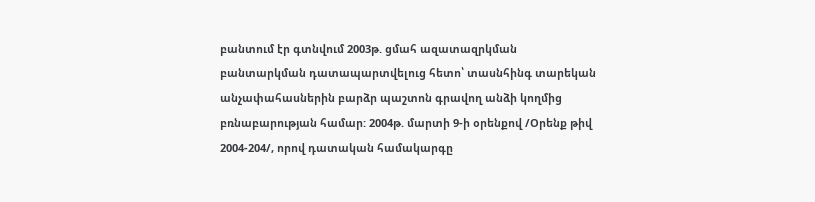բանտում էր գտնվում 2003թ. ցմահ ազատազրկման բանտարկման դատապարտվելուց հետո՝ տասնհինգ տարեկան անչափահասներին բարձր պաշտոն գրավող անձի կողմից բռնաբարության համար: 2004թ. մարտի 9-ի օրենքով /Օրենք թիվ 2004-204/, որով դատական համակարգը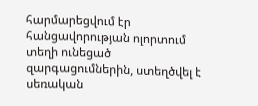հարմարեցվում էր հանցավորության ոլորտում տեղի ունեցած զարգացումներին, ստեղծվել է սեռական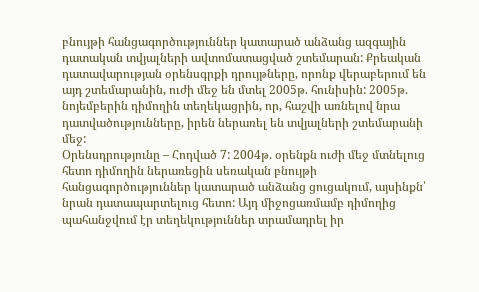բնույթի հանցագործություններ կատարած անձանց ազգային դատական տվյալների ավտոմատացված շտեմարան: Քրեական դատավարության օրենսգրքի դրույթները, որոնք վերաբերում են այդ շտեմարանին, ուժի մեջ են մտել 2005թ. հունիսին: 2005թ. նոյեմբերին դիմողին տեղեկացրին, որ, հաշվի առնելով նրա դատվածությունները, իրեն ներառել են տվյալների շտեմարանի մեջ:
Օրենսդրությունը – Հոդված 7: 2004թ. օրենքն ուժի մեջ մտնելուց հետո դիմողին ներառեցին սեռական բնույթի հանցագործություններ կատարած անձանց ցուցակում, այսինքն՝ նրան դատապարտելուց հետո: Այդ միջոցառմամբ դիմողից պահանջվում էր տեղեկություններ տրամադրել իր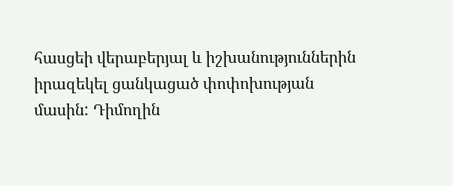հասցեի վերաբերյալ և իշխանություններին իրազեկել ցանկացած փոփոխության մասին: Դիմողին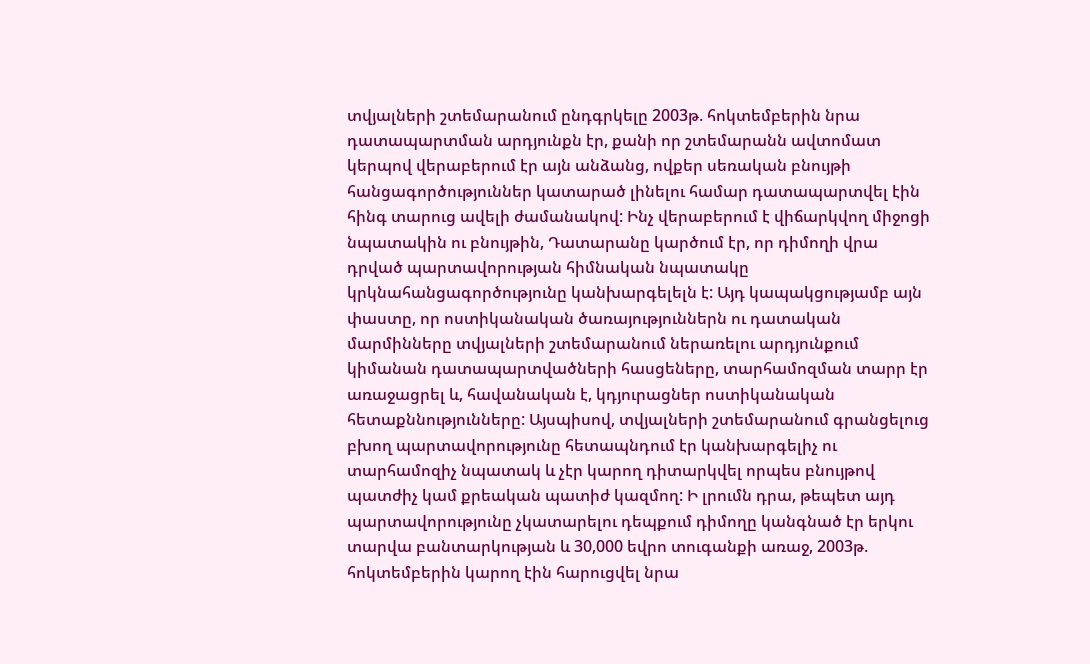տվյալների շտեմարանում ընդգրկելը 2003թ. հոկտեմբերին նրա դատապարտման արդյունքն էր, քանի որ շտեմարանն ավտոմատ կերպով վերաբերում էր այն անձանց, ովքեր սեռական բնույթի հանցագործություններ կատարած լինելու համար դատապարտվել էին հինգ տարուց ավելի ժամանակով: Ինչ վերաբերում է վիճարկվող միջոցի նպատակին ու բնույթին, Դատարանը կարծում էր, որ դիմողի վրա դրված պարտավորության հիմնական նպատակը կրկնահանցագործությունը կանխարգելելն է: Այդ կապակցությամբ այն փաստը, որ ոստիկանական ծառայություններն ու դատական մարմինները տվյալների շտեմարանում ներառելու արդյունքում կիմանան դատապարտվածների հասցեները, տարհամոզման տարր էր առաջացրել և, հավանական է, կդյուրացներ ոստիկանական հետաքննությունները: Այսպիսով, տվյալների շտեմարանում գրանցելուց բխող պարտավորությունը հետապնդում էր կանխարգելիչ ու տարհամոզիչ նպատակ և չէր կարող դիտարկվել որպես բնույթով պատժիչ կամ քրեական պատիժ կազմող: Ի լրումն դրա, թեպետ այդ պարտավորությունը չկատարելու դեպքում դիմողը կանգնած էր երկու տարվա բանտարկության և 30,000 եվրո տուգանքի առաջ, 2003թ. հոկտեմբերին կարող էին հարուցվել նրա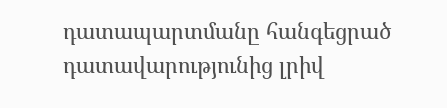դատապարտմանը հանգեցրած դատավարությունից լրիվ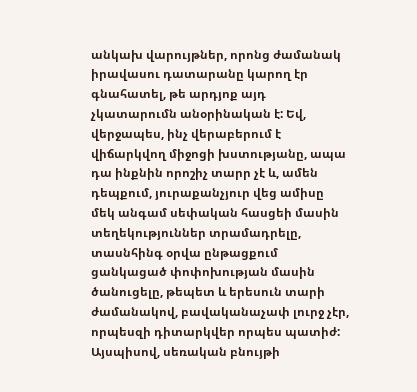անկախ վարույթներ, որոնց ժամանակ իրավասու դատարանը կարող էր գնահատել, թե արդյոք այդ չկատարումն անօրինական է: Եվ, վերջապես, ինչ վերաբերում է վիճարկվող միջոցի խստությանը, ապա դա ինքնին որոշիչ տարր չէ և, ամեն դեպքում, յուրաքանչյուր վեց ամիսը մեկ անգամ սեփական հասցեի մասին տեղեկություններ տրամադրելը, տասնհինգ օրվա ընթացքում ցանկացած փոփոխության մասին ծանուցելը, թեպետ և երեսուն տարի ժամանակով, բավականաչափ լուրջ չէր, որպեսզի դիտարկվեր որպես պատիժ: Այսպիսով, սեռական բնույթի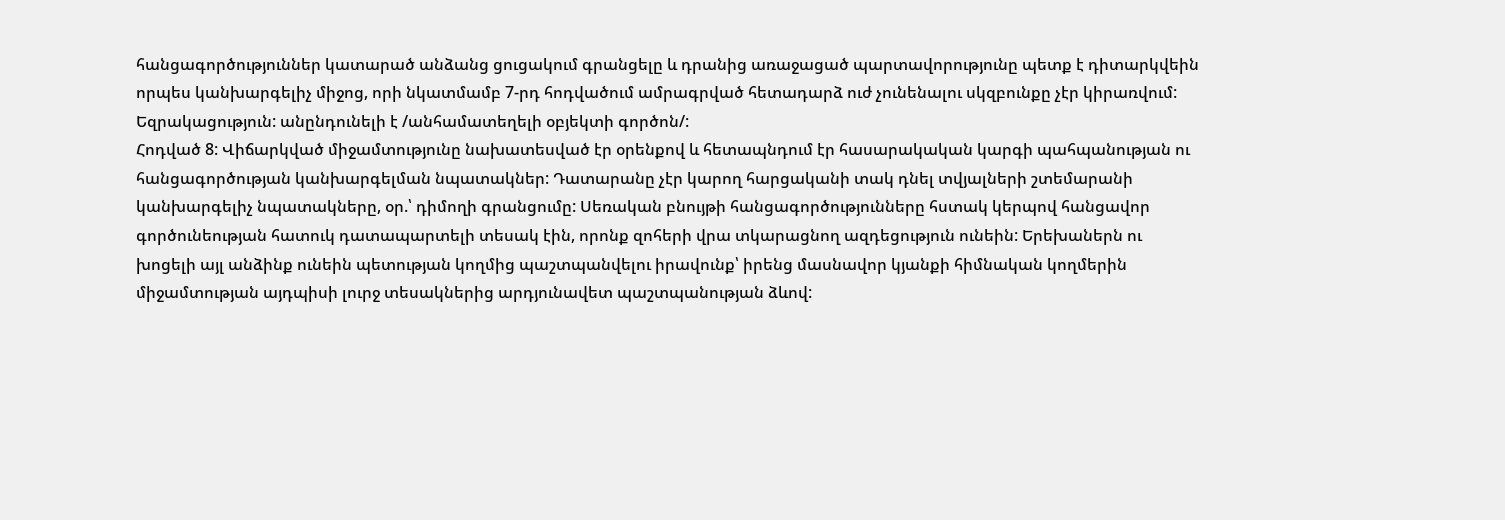հանցագործություններ կատարած անձանց ցուցակում գրանցելը և դրանից առաջացած պարտավորությունը պետք է դիտարկվեին որպես կանխարգելիչ միջոց, որի նկատմամբ 7-րդ հոդվածում ամրագրված հետադարձ ուժ չունենալու սկզբունքը չէր կիրառվում:
Եզրակացություն: անընդունելի է /անհամատեղելի օբյեկտի գործոն/:
Հոդված 8: Վիճարկված միջամտությունը նախատեսված էր օրենքով և հետապնդում էր հասարակական կարգի պահպանության ու հանցագործության կանխարգելման նպատակներ: Դատարանը չէր կարող հարցականի տակ դնել տվյալների շտեմարանի կանխարգելիչ նպատակները, օր.՝ դիմողի գրանցումը: Սեռական բնույթի հանցագործությունները հստակ կերպով հանցավոր գործունեության հատուկ դատապարտելի տեսակ էին, որոնք զոհերի վրա տկարացնող ազդեցություն ունեին: Երեխաներն ու խոցելի այլ անձինք ունեին պետության կողմից պաշտպանվելու իրավունք՝ իրենց մասնավոր կյանքի հիմնական կողմերին միջամտության այդպիսի լուրջ տեսակներից արդյունավետ պաշտպանության ձևով: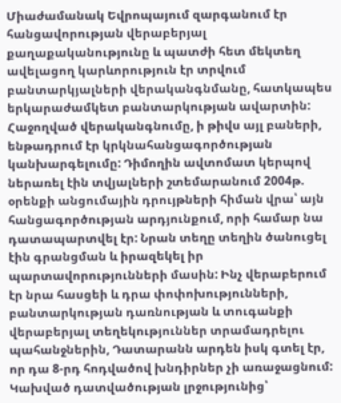Միաժամանակ Եվրոպայում զարգանում էր հանցավորության վերաբերյալ քաղաքականությունը և պատժի հետ մեկտեղ ավելացող կարևորություն էր տրվում բանտարկյալների վերականգնմանը, հատկապես երկարաժամկետ բանտարկության ավարտին: Հաջողված վերականգնումը, ի թիվս այլ բաների, ենթադրում էր կրկնահանցագործության կանխարգելումը: Դիմողին ավտոմատ կերպով ներառել էին տվյալների շտեմարանում 2004թ. օրենքի անցումային դրույթների հիման վրա՝ այն հանցագործության արդյունքում, որի համար նա դատապարտվել էր: Նրան տեղը տեղին ծանուցել էին գրանցման և իրազեկել իր պարտավորությունների մասին: Ինչ վերաբերում էր նրա հասցեի և դրա փոփոխությունների, բանտարկության դառնության և տուգանքի վերաբերյալ տեղեկություններ տրամադրելու պահանջներին, Դատարանն արդեն իսկ գտել էր, որ դա 8-րդ հոդվածով խնդիրներ չի առաջացնում: Կախված դատվածության լրջությունից՝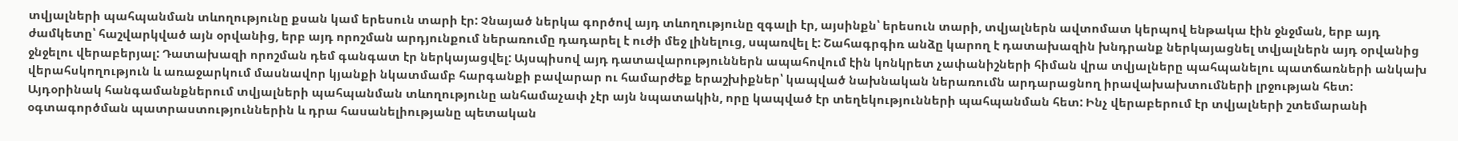տվյալների պահպանման տևողությունը քսան կամ երեսուն տարի էր: Չնայած ներկա գործով այդ տևողությունը զգալի էր, այսինքն՝ երեսուն տարի, տվյալներն ավտոմատ կերպով ենթակա էին ջնջման, երբ այդ ժամկետը՝ հաշվարկված այն օրվանից, երբ այդ որոշման արդյունքում ներառումը դադարել է ուժի մեջ լինելուց, սպառվել է: Շահագրգիռ անձը կարող է դատախազին խնդրանք ներկայացնել տվյալներն այդ օրվանից ջնջելու վերաբերյալ: Դատախազի որոշման դեմ գանգատ էր ներկայացվել: Այսպիսով այդ դատավարություններն ապահովում էին կոնկրետ չափանիշների հիման վրա տվյալները պահպանելու պատճառների անկախ վերահսկողություն և առաջարկում մասնավոր կյանքի նկատմամբ հարգանքի բավարար ու համարժեք երաշխիքներ՝ կապված նախնական ներառումն արդարացնող իրավախախտումների լրջության հետ: Այդօրինակ հանգամանքներում տվյալների պահպանման տևողությունը անհամաչափ չէր այն նպատակին, որը կապված էր տեղեկությունների պահպանման հետ: Ինչ վերաբերում էր տվյալների շտեմարանի օգտագործման պատրաստություններին և դրա հասանելիությանը պետական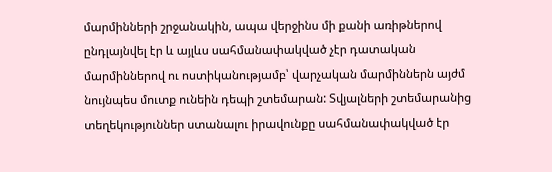մարմինների շրջանակին, ապա վերջինս մի քանի առիթներով ընդլայնվել էր և այլևս սահմանափակված չէր դատական մարմիններով ու ոստիկանությամբ՝ վարչական մարմիններն այժմ նույնպես մուտք ունեին դեպի շտեմարան: Տվյալների շտեմարանից տեղեկություններ ստանալու իրավունքը սահմանափակված էր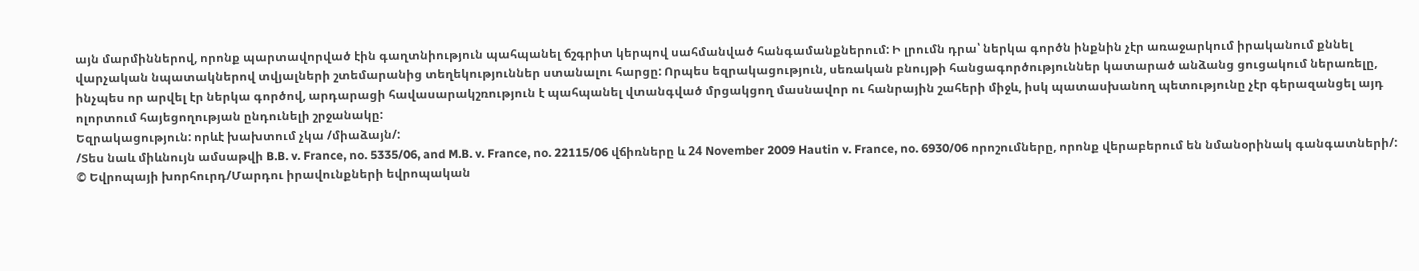այն մարմիններով, որոնք պարտավորված էին գաղտնիություն պահպանել ճշգրիտ կերպով սահմանված հանգամանքներում: Ի լրումն դրա՝ ներկա գործն ինքնին չէր առաջարկում իրականում քննել վարչական նպատակներով տվյալների շտեմարանից տեղեկություններ ստանալու հարցը: Որպես եզրակացություն, սեռական բնույթի հանցագործություններ կատարած անձանց ցուցակում ներառելը, ինչպես որ արվել էր ներկա գործով, արդարացի հավասարակշռություն է պահպանել վտանգված մրցակցող մասնավոր ու հանրային շահերի միջև, իսկ պատասխանող պետությունը չէր գերազանցել այդ ոլորտում հայեցողության ընդունելի շրջանակը:
Եզրակացություն: որևէ խախտում չկա /միաձայն/:
/Տես նաև միևնույն ամսաթվի B.B. v. France, no. 5335/06, and M.B. v. France, no. 22115/06 վճիռները և 24 November 2009 Hautin v. France, no. 6930/06 որոշումները, որոնք վերաբերում են նմանօրինակ գանգատների/:
© Եվրոպայի խորհուրդ/Մարդու իրավունքների եվրոպական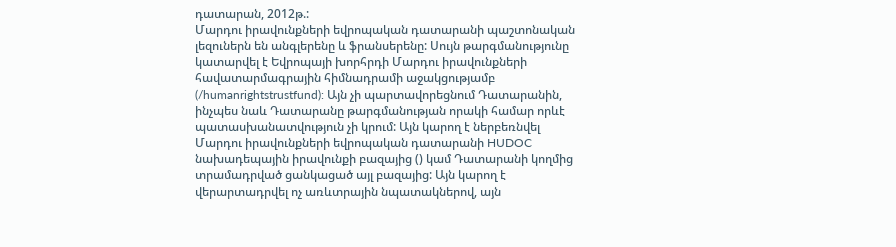դատարան, 2012թ.:
Մարդու իրավունքների եվրոպական դատարանի պաշտոնական լեզուներն են անգլերենը և ֆրանսերենը: Սույն թարգմանությունը կատարվել է Եվրոպայի խորհրդի Մարդու իրավունքների հավատարմագրային հիմնադրամի աջակցությամբ (/humanrightstrustfund): Այն չի պարտավորեցնում Դատարանին, ինչպես նաև Դատարանը թարգմանության որակի համար որևէ պատասխանատվություն չի կրում: Այն կարող է ներբեռնվել Մարդու իրավունքների եվրոպական դատարանի HUDOC նախադեպային իրավունքի բազայից () կամ Դատարանի կողմից տրամադրված ցանկացած այլ բազայից: Այն կարող է վերարտադրվել ոչ առևտրային նպատակներով, այն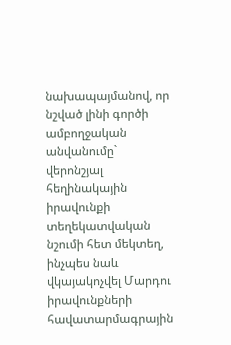նախապայմանով, որ նշված լինի գործի ամբողջական անվանումը` վերոնշյալ հեղինակային իրավունքի տեղեկատվական նշումի հետ մեկտեղ, ինչպես նաև վկայակոչվել Մարդու իրավունքների հավատարմագրային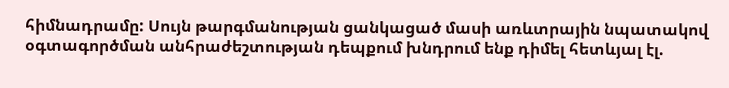հիմնադրամը: Սույն թարգմանության ցանկացած մասի առևտրային նպատակով օգտագործման անհրաժեշտության դեպքում խնդրում ենք դիմել հետևյալ էլ.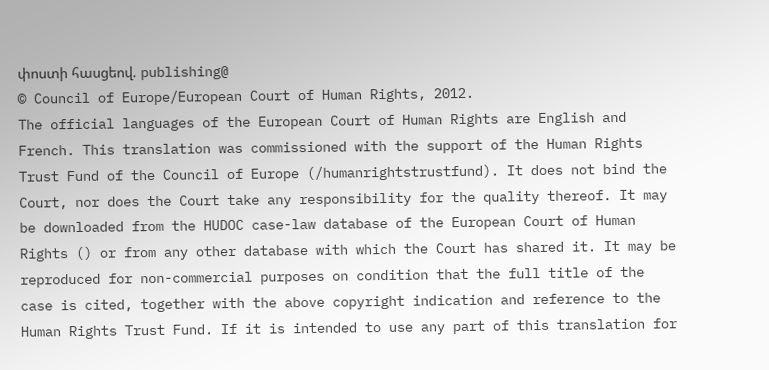փոստի հասցեով. publishing@
© Council of Europe/European Court of Human Rights, 2012.
The official languages of the European Court of Human Rights are English and French. This translation was commissioned with the support of the Human Rights Trust Fund of the Council of Europe (/humanrightstrustfund). It does not bind the Court, nor does the Court take any responsibility for the quality thereof. It may be downloaded from the HUDOC case-law database of the European Court of Human Rights () or from any other database with which the Court has shared it. It may be reproduced for non-commercial purposes on condition that the full title of the case is cited, together with the above copyright indication and reference to the Human Rights Trust Fund. If it is intended to use any part of this translation for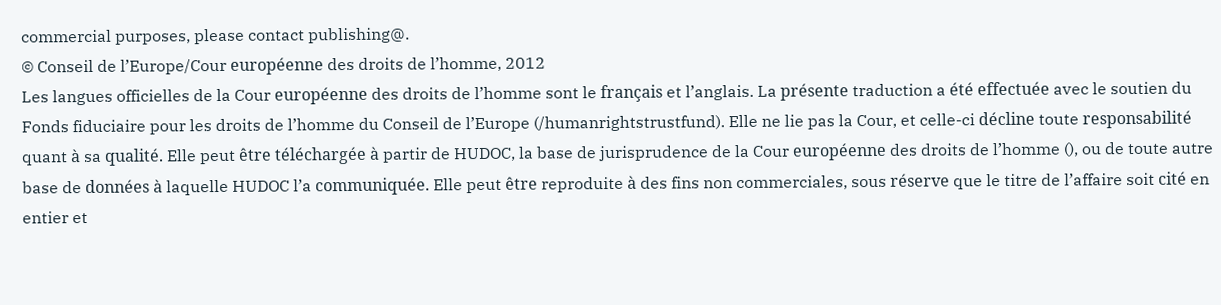commercial purposes, please contact publishing@.
© Conseil de l’Europe/Cour européenne des droits de l’homme, 2012
Les langues officielles de la Cour européenne des droits de l’homme sont le français et l’anglais. La présente traduction a été effectuée avec le soutien du Fonds fiduciaire pour les droits de l’homme du Conseil de l’Europe (/humanrightstrustfund). Elle ne lie pas la Cour, et celle-ci décline toute responsabilité quant à sa qualité. Elle peut être téléchargée à partir de HUDOC, la base de jurisprudence de la Cour européenne des droits de l’homme (), ou de toute autre base de données à laquelle HUDOC l’a communiquée. Elle peut être reproduite à des fins non commerciales, sous réserve que le titre de l’affaire soit cité en entier et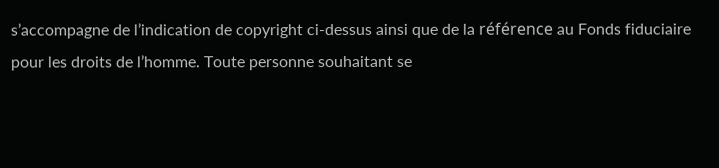s’accompagne de l’indication de copyright ci-dessus ainsi que de la référence au Fonds fiduciaire pour les droits de l’homme. Toute personne souhaitant se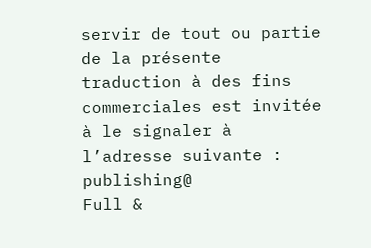servir de tout ou partie de la présente traduction à des fins commerciales est invitée à le signaler à l’adresse suivante : publishing@
Full &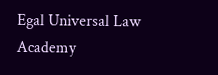Egal Universal Law Academy